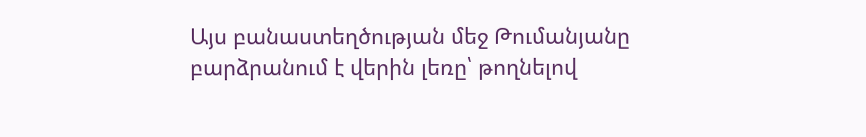Այս բանաստեղծության մեջ Թումանյանը բարձրանում է վերին լեռը՝ թողնելով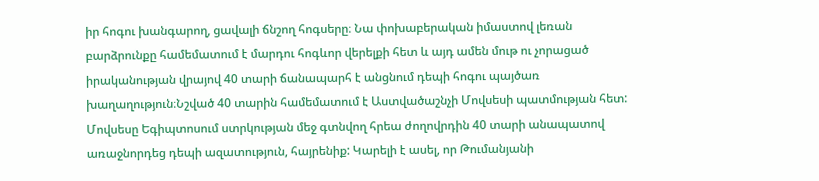իր հոգու խանգարող, ցավալի ճնշող հոգսերը։ Նա փոխաբերական իմաստով լեռան բարձրունքը համեմատում է մարդու հոգևոր վերելքի հետ և այդ ամեն մութ ու չորացած իրականության վրայով 40 տարի ճանապարհ է անցնում դեպի հոգու պայծառ խաղաղություն։Նշված 40 տարին համեմատում է Աստվածաշնչի Մովսեսի պատմության հետ: Մովսեսը Եգիպտոսում ստրկության մեջ գտնվող հրեա ժողովրդին 40 տարի անապատով առաջնորդեց դեպի ազատություն, հայրենիք: Կարելի է ասել, որ Թումանյանի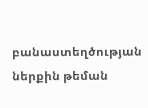բանաստեղծության ներքին թեման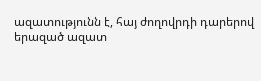ազատությունն է, հայ ժողովրդի դարերով երազած ազատ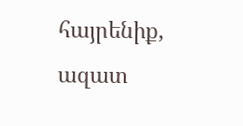հայրենիք, ազատ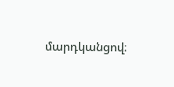մարդկանցով։